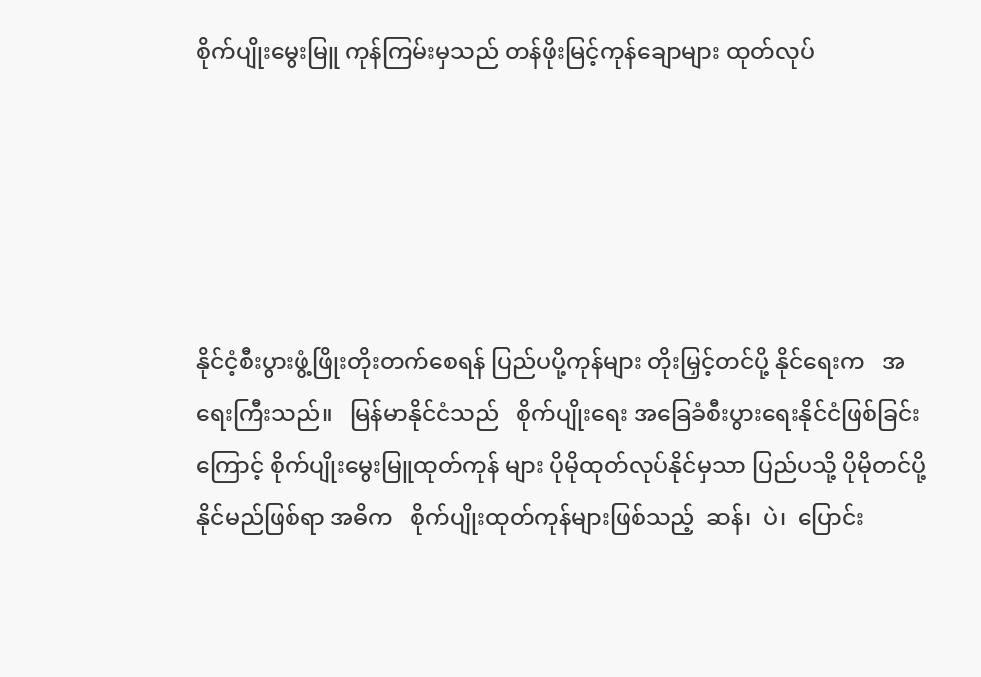စိုက်ပျိုးမွေးမြူ ကုန်ကြမ်းမှသည် တန်ဖိုးမြင့်ကုန်ချောများ ထုတ်လုပ်





နိုင်ငံ့စီးပွားဖွံ့ဖြိုးတိုးတက်စေရန် ပြည်ပပို့ကုန်များ တိုးမြှင့်တင်ပို့ နိုင်ရေးက   အရေးကြီးသည်။   မြန်မာနိုင်ငံသည်   စိုက်ပျိုးရေး အခြေခံစီးပွားရေးနိုင်ငံဖြစ်ခြင်းကြောင့် စိုက်ပျိုးမွေးမြူထုတ်ကုန် များ ပိုမိုထုတ်လုပ်နိုင်မှသာ ပြည်ပသို့ ပိုမိုတင်ပို့နိုင်မည်ဖြစ်ရာ အဓိက   စိုက်ပျိုးထုတ်ကုန်များဖြစ်သည့်  ဆန်၊  ပဲ၊  ပြောင်း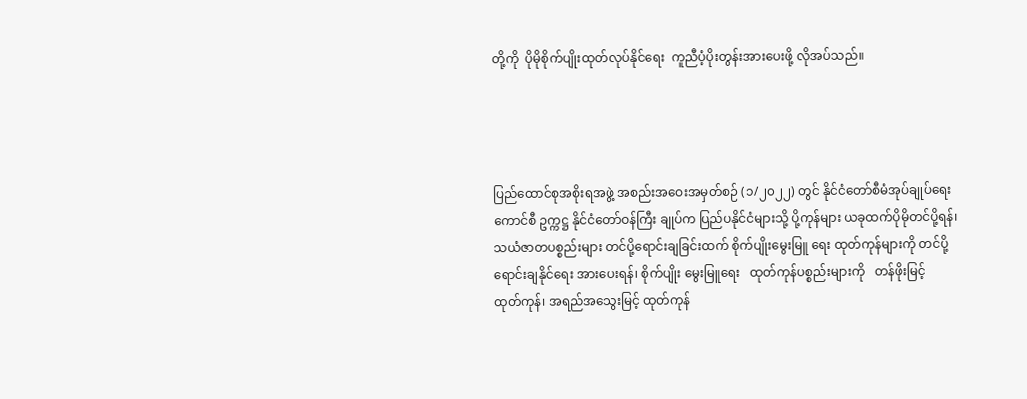တို့ကို  ပိုမိုစိုက်ပျိုးထုတ်လုပ်နိုင်ရေး  ကူညီပံ့ပိုးတွန်းအားပေးဖို့ လိုအပ်သည်။




ပြည်ထောင်စုအစိုးရအဖွဲ့ အစည်းအဝေးအမှတ်စဉ် (၁/၂၀၂၂) တွင် နိုင်ငံတော်စီမံအုပ်ချုပ်ရေးကောင်စီ ဥက္ကဋ္ဌ နိုင်ငံတော်ဝန်ကြီး ချုပ်က ပြည်ပနိုင်ငံများသို့ ပို့ကုန်များ ယခုထက်ပိုမိုတင်ပို့ရန်၊ သယံဇာတပစ္စည်းများ တင်ပို့ရောင်းချခြင်းထက် စိုက်ပျိုးမွေးမြူ ရေး ထုတ်ကုန်များကို တင်ပို့ရောင်းချနိုင်ရေး အားပေးရန်၊ စိုက်ပျိုး မွေးမြူရေး   ထုတ်ကုန်ပစ္စည်းများကို   တန်ဖိုးမြင့်   ထုတ်ကုန်၊ အရည်အသွေးမြင့် ထုတ်ကုန်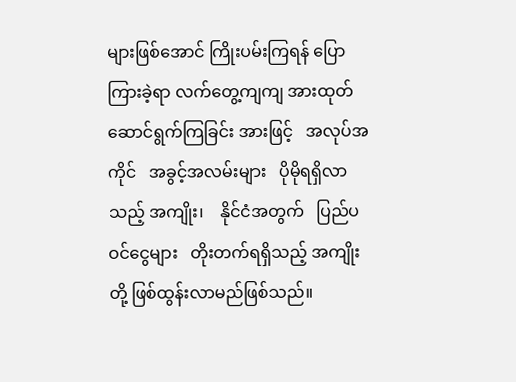များဖြစ်အောင် ကြိုးပမ်းကြရန် ပြောကြားခဲ့ရာ လက်တွေ့ကျကျ အားထုတ်ဆောင်ရွက်ကြခြင်း အားဖြင့်   အလုပ်အကိုင်   အခွင့်အလမ်းများ   ပိုမိုရရှိလာသည့် အကျိုး၊    နိုင်ငံအတွက်   ပြည်ပဝင်ငွေများ   တိုးတက်ရရှိသည့် အကျိုးတို့ ဖြစ်ထွန်းလာမည်ဖြစ်သည်။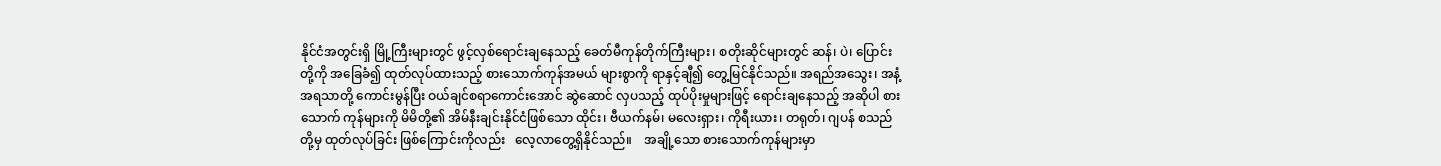နိုင်ငံအတွင်းရှိ မြို့ကြီးများတွင် ဖွင့်လှစ်ရောင်းချနေသည့် ခေတ်မီကုန်တိုက်ကြီးများ၊ စတိုးဆိုင်များတွင် ဆန်၊ ပဲ၊ ပြောင်း တို့ကို အခြေခံ၍ ထုတ်လုပ်ထားသည့် စားသောက်ကုန်အမယ် များစွာကို ရာနှင့်ချီ၍ တွေ့မြင်နိုင်သည်။ အရည်အသွေး၊ အနံ့ အရသာတို့ ကောင်းမွန်ပြီး ဝယ်ချင်စရာကောင်းအောင် ဆွဲဆောင် လှပသည့် ထုပ်ပိုးမှုများဖြင့် ရောင်းချနေသည့် အဆိုပါ စားသောက် ကုန်များကို မိမိတို့၏ အိမ်နီးချင်းနိုင်ငံဖြစ်သော ထိုင်း၊ ဗီယက်နမ်၊ မလေးရှား၊ ကိုရီးယား၊ တရုတ်၊ ဂျပန် စသည်တို့မှ ထုတ်လုပ်ခြင်း ဖြစ်ကြောင်းကိုလည်း   လေ့လာတွေ့ရှိနိုင်သည်။    အချို့သော စားသောက်ကုန်များမှာ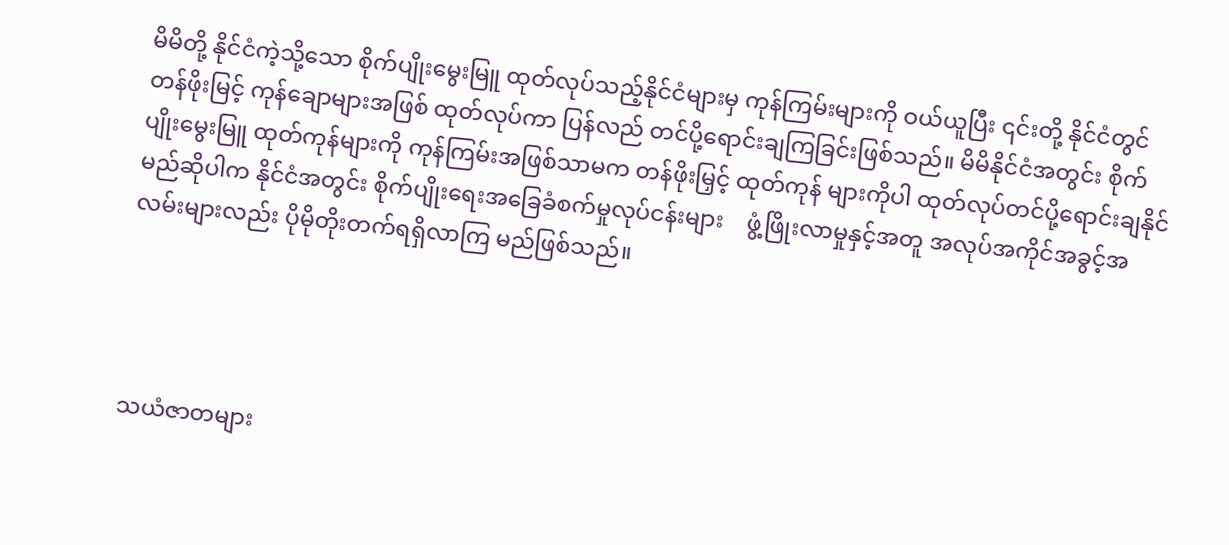မိမိတို့ နိုင်ငံကဲ့သို့သော စိုက်ပျိုးမွေးမြူ ထုတ်လုပ်သည့်နိုင်ငံများမှ ကုန်ကြမ်းများကို ဝယ်ယူပြီး ၎င်းတို့ နိုင်ငံတွင် တန်ဖိုးမြင့် ကုန်ချောများအဖြစ် ထုတ်လုပ်ကာ ပြန်လည် တင်ပို့ရောင်းချကြခြင်းဖြစ်သည်။ မိမိနိုင်ငံအတွင်း စိုက်ပျိုးမွေးမြူ ထုတ်ကုန်များကို ကုန်ကြမ်းအဖြစ်သာမက တန်ဖိုးမြှင့် ထုတ်ကုန် များကိုပါ ထုတ်လုပ်တင်ပို့ရောင်းချနိုင်မည်ဆိုပါက နိုင်ငံအတွင်း စိုက်ပျိုးရေးအခြေခံစက်မှုလုပ်ငန်းများ    ဖွံ့ဖြိုးလာမှုနှင့်အတူ အလုပ်အကိုင်အခွင့်အလမ်းများလည်း ပိုမိုတိုးတက်ရရှိလာကြ မည်ဖြစ်သည်။




သယံဇာတများ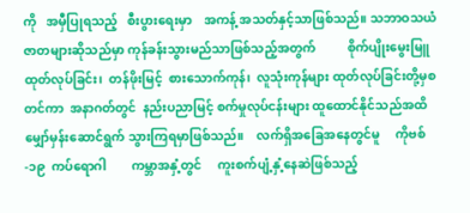ကို   အမှီပြုရသည့်   စီးပွားရေးမှာ    အကန့် အသတ်နှင့်သာဖြစ်သည်။ သဘာဝသယံဇာတများဆိုသည်မှာ ကုန်ခန်းသွားမည်သာဖြစ်သည့်အတွက်          စိုက်ပျိုးမွေးမြူ  ထုတ်လုပ်ခြင်း၊  တန်ဖိုးမြင့်  စားသောက်ကုန်၊  လူသုံးကုန်များ ထုတ်လုပ်ခြင်းတို့မှစတင်ကာ  အနာဂတ်တွင်  နည်းပညာမြင့် စက်မှုလုပ်ငန်းများ ထူထောင်နိုင်သည်အထိ မျှော်မှန်းဆောင်ရွက် သွားကြရမှာဖြစ်သည်။    လက်ရှိအခြေအနေတွင်မူ     ကိုဗစ်-၁၉  ကပ်ရောဂါ        ကမ္ဘာအနှံ့တွင်     ကူးစက်ပျံ့နှံ့နေဆဲဖြစ်သည့်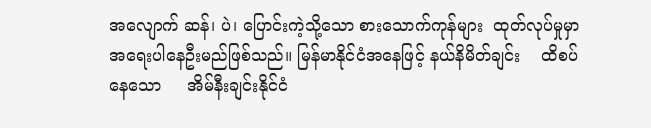အလျောက် ဆန်၊ ပဲ၊ ပြောင်းကဲ့သို့သော စားသောက်ကုန်များ  ထုတ်လုပ်မှုမှာ အရေးပါနေဦးမည်ဖြစ်သည်။ မြန်မာနိုင်ငံအနေဖြင့် နယ်နိမိတ်ချင်း    ထိစပ်နေသော     အိမ်နီးချင်းနိုင်ငံ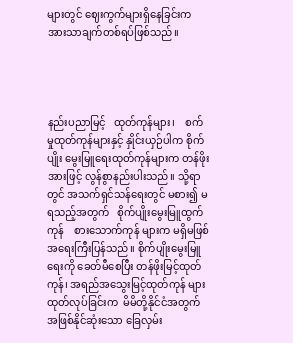များတွင် ဈေးကွက်များရှိနေခြင်းက အားသာချက်တစ်ရပ်ဖြစ်သည်။




နည်းပညာမြင့်   ထုတ်ကုန်များ၊    စက်မှုထုတ်ကုန်များနှင့် နှိုင်းယှဉ်ပါက စိုက်ပျိုး မွေးမြူရေးထုတ်ကုန်များက တန်ဖိုးအားဖြင့် လွန်စွာနည်းပါးသည်။ သို့ရာတွင် အသက်ရှင်သန်ရေးတွင် မစား၍ မရသည့်အတွက်   စိုက်ပျိုးမွေးမြူထွက်ကုန်    စားသောက်ကုန် များက မရှိမဖြစ်အရေးကြီးပြန်သည်။ စိုက်ပျိုးမွေးမြူရေးကို ခေတ်မီစေပြီး တန်ဖိုးမြင့်ထုတ်ကုန်၊ အရည်အသွေးမြင့်ထုတ်ကုန် များ  ထုတ်လုပ်ခြင်းက  မိမိတို့နိုင်ငံအတွက် အဖြစ်နိုင်ဆုံးသော ခြေလှမ်း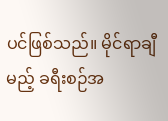ပင်ဖြစ်သည်။ မိုင်ရာချီမည့် ခရီးစဉ်အ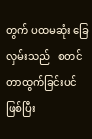တွက် ပထမဆုံး ခြေလှမ်းသည်   စတင်တာထွက်ခြင်းပင်ဖြစ်ပြီး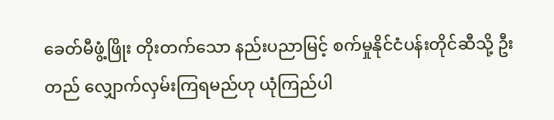ခေတ်မီဖွံ့ဖြိုး တိုးတက်သော နည်းပညာမြင့် စက်မှုနိုင်ငံပန်းတိုင်ဆီသို့ ဦးတည် လျှောက်လှမ်းကြရမည်ဟု ယုံကြည်ပါ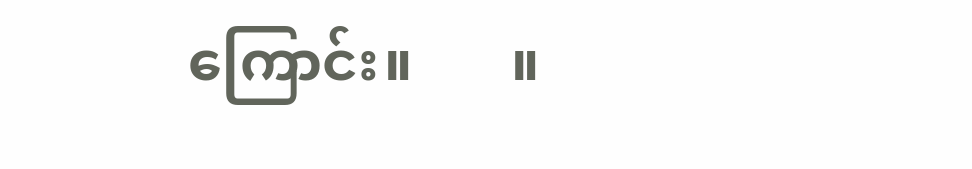ကြောင်း။       ။